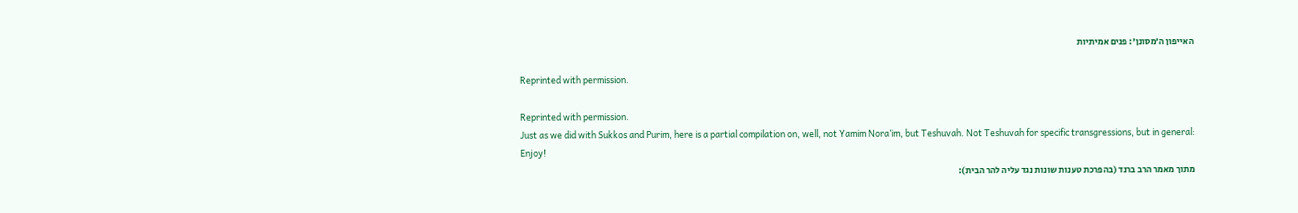האייפון ה’מסונן’: פנים אמיתיות

Reprinted with permission.

Reprinted with permission.
Just as we did with Sukkos and Purim, here is a partial compilation on, well, not Yamim Nora’im, but Teshuvah. Not Teshuvah for specific transgressions, but in general:
Enjoy!
מתוך מאמר הרב ברנד (בהפרכת טענות שונות נגד עליה להר הבית):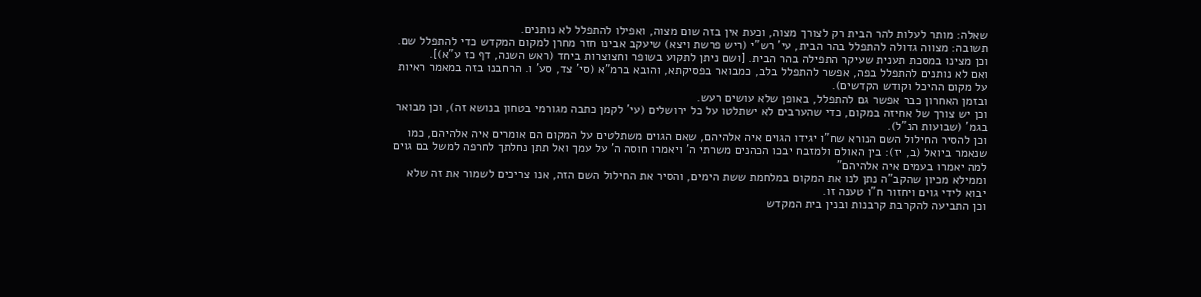שאלה: מותר לעלות להר הבית רק לצורך מצוה, וכעת אין בזה שום מצוה, ואפילו להתפלל לא נותנים.
תשובה: מצווה גדולה להתפלל בהר הבית, עי’ רש”י (ריש פרשת ויצא) שיעקב אבינו חזר מחרן למקום המקדש כדי להתפלל שם. וכן מצינו במסכת תענית שעיקר התפילה בהר הבית. [ושם ניתן לתקוע בשופר וחצוצרות ביחד (ראש השנה, דף כז ע”א)].
ואם לא נותנים להתפלל בפה, אפשר להתפלל בלב, כמבואר בפסיקתא, והובא ברמ”א (סי’ צד, סע’ ו. הרחבנו בזה במאמר ראיות על מקום ההיכל וקודש הקדשים).
ובזמן האחרון כבר אפשר גם להתפלל, באופן שלא עושים רעש.
וכן יש צורך של אחיזה במקום, כדי שהערבים לא ישתלטו על כל ירושלים (עי’ לקמן כתבה מגורמי בטחון בנושא זה), וכן מבואר בגמ’ (שבועות הנ”ל).
וכן להסיר החילול השם הנורא שח”ו יגידו הגוים איה אלהיהם, שאם הגוים משתלטים על המקום הם אומרים איה אלהיהם, כמו שנאמר ביואל (ב, יז): בין האולם ולמזבח יבכו הכהנים משרתי ה’ ויאמרו חוסה ה’ על עמך ואל תתן נחלתך לחרפה למשל בם גוים למה יאמרו בעמים איה אלהיהם”
וממילא מכיון שהקב”ה נתן לנו את המקום במלחמת ששת הימים, והסיר את החילול השם הזה, אנו צריכים לשמור את זה שלא יבוא לידי גוים ויחזור ח”ו טענה זו.
וכן התביעה להקרבת קרבנות ובנין בית המקדש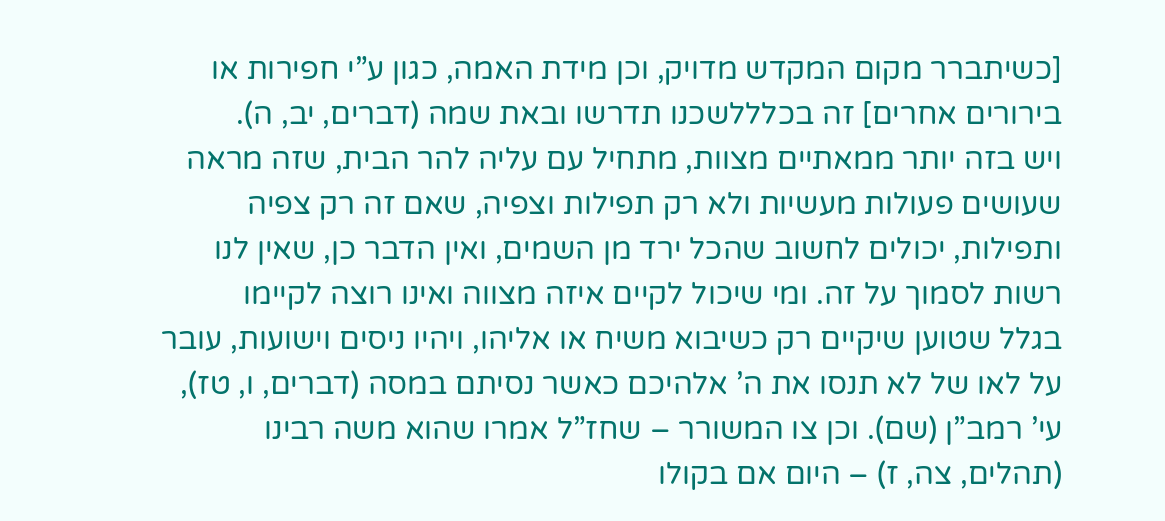[כשיתברר מקום המקדש מדויק, וכן מידת האמה, כגון ע”י חפירות או בירורים אחרים] זה בכלללשכנו תדרשו ובאת שמה (דברים, יב, ה).
ויש בזה יותר ממאתיים מצוות, מתחיל עם עליה להר הבית, שזה מראה שעושים פעולות מעשיות ולא רק תפילות וצפיה, שאם זה רק צפיה ותפילות, יכולים לחשוב שהכל ירד מן השמים, ואין הדבר כן, שאין לנו רשות לסמוך על זה. ומי שיכול לקיים איזה מצווה ואינו רוצה לקיימו
בגלל שטוען שיקיים רק כשיבוא משיח או אליהו, ויהיו ניסים וישועות, עובר על לאו של לא תנסו את ה’ אלהיכם כאשר נסיתם במסה (דברים, ו, טז), עי’ רמב”ן (שם). וכן צו המשורר – שחז”ל אמרו שהוא משה רבינו (תהלים, צה, ז) – היום אם בקולו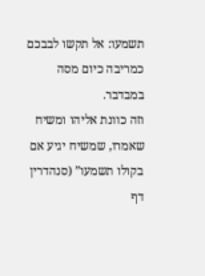תשמעו: אל תקשו לבבכם כמריבה כיום מסה במבדבר.
וזה כוונת אליהו ומשיח שאמרו, שמשיח יגיע אם בקולו תשמעו” (סנהדרין דף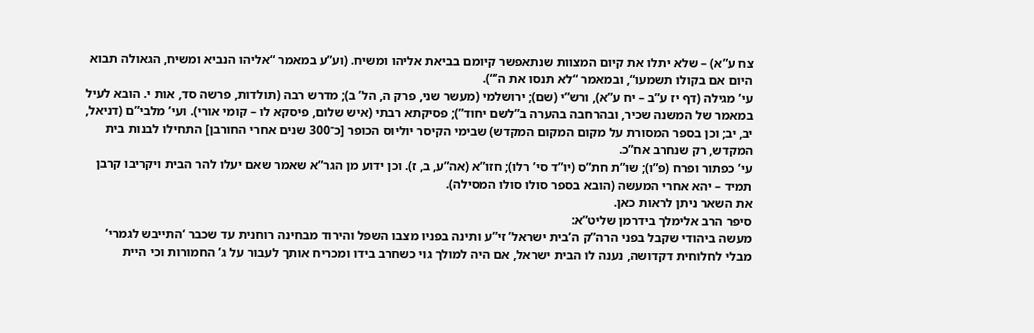צח ע”א) – שלא יתלו את קיום המצוות שנתאפשר קיומם בביאת אליהו ומשיח. (וע”ע במאמר “אליהו הנביא ומשיח, הגאולה תבוא היום אם בקולו תשמעו“, ובמאמר “לא תנסו את ה’“).
עי’ מגילה (דף יז ע”ב – יח ע”א), ורש”י (שם); ירושלמי (מעשר שני, פרק ה, הל’ ב); מדרש רבה (תולדות, פרשה סד, אות י. הובא לעיל במאמר של המשנה שכיר, ובהרחבה בהערה ב”לשם יחוד”); פסיקתא רבתי (איש שלום, פיסקא לו – קומי אורי). ועי’ מלבי”ם (דניאל, יב, יב; וכן בספר המסורת על מקום המקום המקדש) שבימי הקיסר יוליוס הכופר [כ־300 שנים אחרי החורבן] התחילו לבנות בית המקדש, רק שנחרב אח”כ.
עי’ כפתור ופרח (פ”ו); שו”ת חת”ס (יו”ד סי’ רלו); חזו”א (אה”ע, ב, ז). וכן ידוע מן הגר”א שאמר שאם יעלו להר הבית ויקריבו קרבן תמיד – יהא אחרי המעשה (הובא בספר סולו סולו המסילה).
את השאר ניתן לראות כאן.
סיפר הרב אלימלך בידרמן שליט”א:
מעשה ביהודי שקבל בפני הרה”ק ה’בית ישראל’ זי”ע ותינה בפניו מצבו השפל והירוד מבחינה רוחנית עד שכבר ‘התייבש לגמרי’ מבלי לחלוחית דקדושה, נענה לו הבית ישראל, אם היה למולך גוי כשחרב בידו ומכריח אותך לעבור על ג’ החמורות וכי היית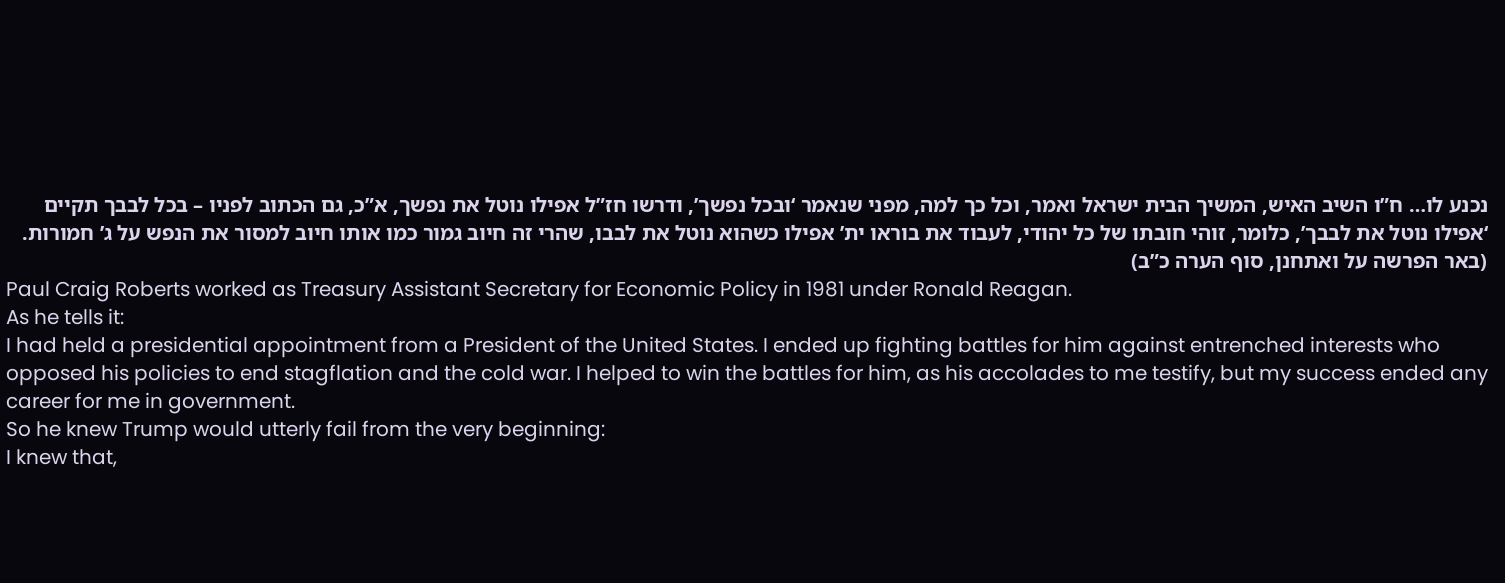נכנע לו… ח”ו השיב האיש, המשיך הבית ישראל ואמר, וכל כך למה, מפני שנאמר ‘ובכל נפשך’, ודרשו חז”ל אפילו נוטל את נפשך, א”כ, גם הכתוב לפניו – בכל לבבך תקיים ‘אפילו נוטל את לבבך’, כלומר, זוהי חובתו של כל יהודי, לעבוד את בוראו ית’ אפילו כשהוא נוטל את לבבו, שהרי זה חיוב גמור כמו אותו חיוב למסור את הנפש על ג’ חמורות.
(באר הפרשה על ואתחנן, סוף הערה כ”ב)
Paul Craig Roberts worked as Treasury Assistant Secretary for Economic Policy in 1981 under Ronald Reagan.
As he tells it:
I had held a presidential appointment from a President of the United States. I ended up fighting battles for him against entrenched interests who opposed his policies to end stagflation and the cold war. I helped to win the battles for him, as his accolades to me testify, but my success ended any career for me in government.
So he knew Trump would utterly fail from the very beginning:
I knew that,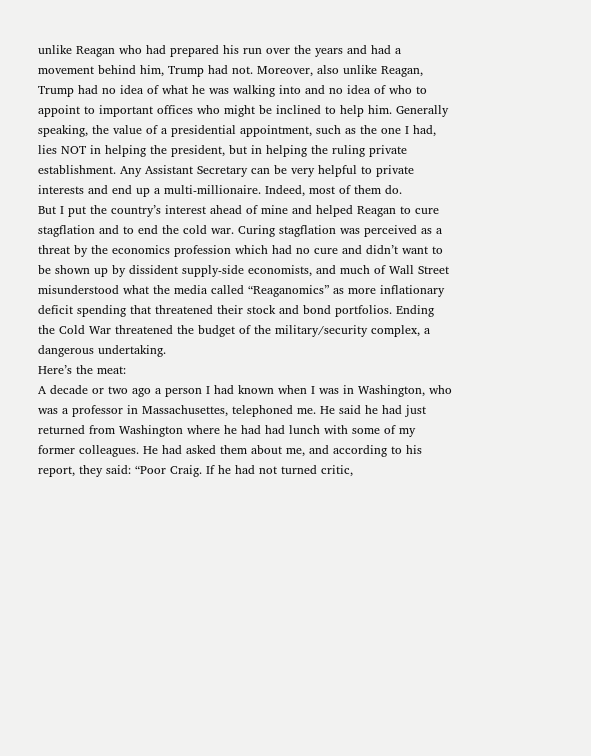unlike Reagan who had prepared his run over the years and had a movement behind him, Trump had not. Moreover, also unlike Reagan, Trump had no idea of what he was walking into and no idea of who to appoint to important offices who might be inclined to help him. Generally speaking, the value of a presidential appointment, such as the one I had, lies NOT in helping the president, but in helping the ruling private establishment. Any Assistant Secretary can be very helpful to private interests and end up a multi-millionaire. Indeed, most of them do.
But I put the country’s interest ahead of mine and helped Reagan to cure stagflation and to end the cold war. Curing stagflation was perceived as a threat by the economics profession which had no cure and didn’t want to be shown up by dissident supply-side economists, and much of Wall Street misunderstood what the media called “Reaganomics” as more inflationary deficit spending that threatened their stock and bond portfolios. Ending the Cold War threatened the budget of the military/security complex, a dangerous undertaking.
Here’s the meat:
A decade or two ago a person I had known when I was in Washington, who was a professor in Massachusettes, telephoned me. He said he had just returned from Washington where he had had lunch with some of my former colleagues. He had asked them about me, and according to his report, they said: “Poor Craig. If he had not turned critic,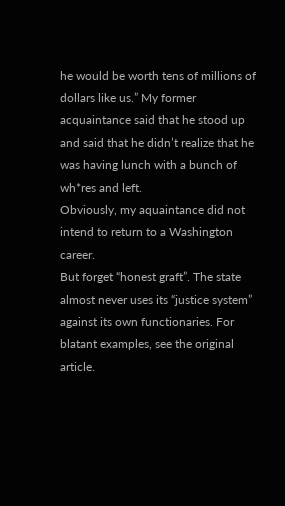he would be worth tens of millions of dollars like us.” My former acquaintance said that he stood up and said that he didn’t realize that he was having lunch with a bunch of wh*res and left.
Obviously, my aquaintance did not intend to return to a Washington career.
But forget “honest graft”. The state almost never uses its “justice system” against its own functionaries. For blatant examples, see the original article.